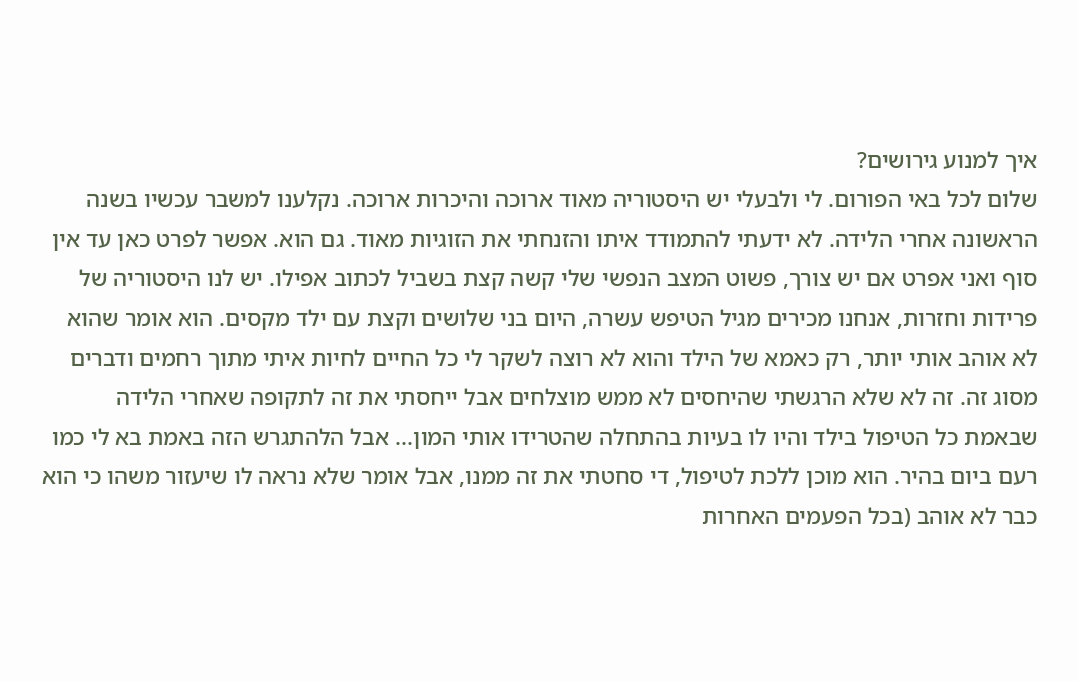איך למנוע גירושים?
שלום לכל באי הפורום. לי ולבעלי יש היסטוריה מאוד ארוכה והיכרות ארוכה. נקלענו למשבר עכשיו בשנה הראשונה אחרי הלידה. לא ידעתי להתמודד איתו והזנחתי את הזוגיות מאוד. גם הוא. אפשר לפרט כאן עד אין סוף ואני אפרט אם יש צורך, פשוט המצב הנפשי שלי קשה קצת בשביל לכתוב אפילו. יש לנו היסטוריה של פרידות וחזרות, אנחנו מכירים מגיל הטיפש עשרה, היום בני שלושים וקצת עם ילד מקסים. הוא אומר שהוא לא אוהב אותי יותר, רק כאמא של הילד והוא לא רוצה לשקר לי כל החיים לחיות איתי מתוך רחמים ודברים מסוג זה. זה לא שלא הרגשתי שהיחסים לא ממש מוצלחים אבל ייחסתי את זה לתקופה שאחרי הלידה שבאמת כל הטיפול בילד והיו לו בעיות בהתחלה שהטרידו אותי המון... אבל הלהתגרש הזה באמת בא לי כמו רעם ביום בהיר. הוא מוכן ללכת לטיפול, די סחטתי את זה ממנו, אבל אומר שלא נראה לו שיעזור משהו כי הוא כבר לא אוהב (בכל הפעמים האחרות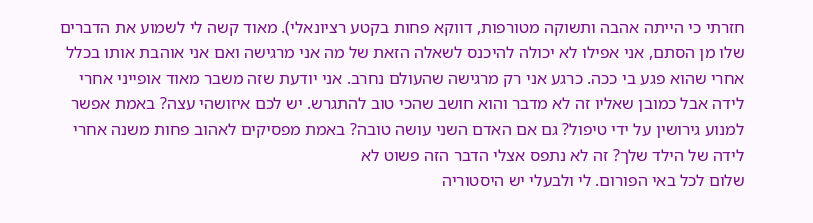חזרתי כי הייתה אהבה ותשוקה מטורפות, דווקא פחות בקטע רציונאלי). מאוד קשה לי לשמוע את הדברים שלו מן הסתם, אני אפילו לא יכולה להיכנס לשאלה הזאת של מה אני מרגישה ואם אני אוהבת אותו בכלל אחרי שהוא פגע בי ככה. כרגע אני רק מרגישה שהעולם נחרב. אני יודעת שזה משבר מאוד אופייני אחרי לידה אבל כמובן שאליו זה לא מדבר והוא חושב שהכי טוב להתגרש. יש לכם איזושהי עצה? באמת אפשר למנוע גירושין על ידי טיפול? גם אם האדם השני עושה טובה? באמת מפסיקים לאהוב פחות משנה אחרי לידה של הילד שלך? זה לא נתפס אצלי הדבר הזה פשוט לא
שלום לכל באי הפורום. לי ולבעלי יש היסטוריה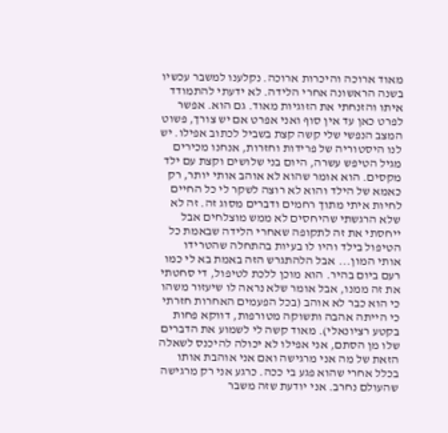מאוד ארוכה והיכרות ארוכה. נקלענו למשבר עכשיו בשנה הראשונה אחרי הלידה. לא ידעתי להתמודד איתו והזנחתי את הזוגיות מאוד. גם הוא. אפשר לפרט כאן עד אין סוף ואני אפרט אם יש צורך, פשוט המצב הנפשי שלי קשה קצת בשביל לכתוב אפילו. יש לנו היסטוריה של פרידות וחזרות, אנחנו מכירים מגיל הטיפש עשרה, היום בני שלושים וקצת עם ילד מקסים. הוא אומר שהוא לא אוהב אותי יותר, רק כאמא של הילד והוא לא רוצה לשקר לי כל החיים לחיות איתי מתוך רחמים ודברים מסוג זה. זה לא שלא הרגשתי שהיחסים לא ממש מוצלחים אבל ייחסתי את זה לתקופה שאחרי הלידה שבאמת כל הטיפול בילד והיו לו בעיות בהתחלה שהטרידו אותי המון... אבל הלהתגרש הזה באמת בא לי כמו רעם ביום בהיר. הוא מוכן ללכת לטיפול, די סחטתי את זה ממנו, אבל אומר שלא נראה לו שיעזור משהו כי הוא כבר לא אוהב (בכל הפעמים האחרות חזרתי כי הייתה אהבה ותשוקה מטורפות, דווקא פחות בקטע רציונאלי). מאוד קשה לי לשמוע את הדברים שלו מן הסתם, אני אפילו לא יכולה להיכנס לשאלה הזאת של מה אני מרגישה ואם אני אוהבת אותו בכלל אחרי שהוא פגע בי ככה. כרגע אני רק מרגישה שהעולם נחרב. אני יודעת שזה משבר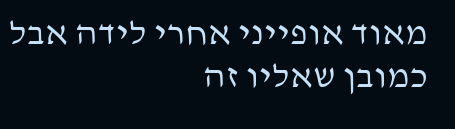מאוד אופייני אחרי לידה אבל כמובן שאליו זה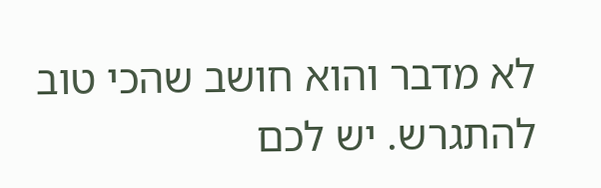לא מדבר והוא חושב שהכי טוב להתגרש. יש לכם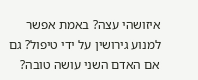איזושהי עצה? באמת אפשר למנוע גירושין על ידי טיפול? גם אם האדם השני עושה טובה?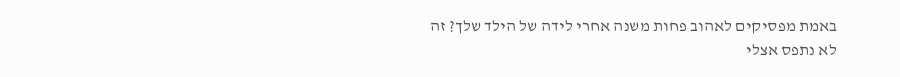באמת מפסיקים לאהוב פחות משנה אחרי לידה של הילד שלך? זה לא נתפס אצלי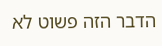הדבר הזה פשוט לא